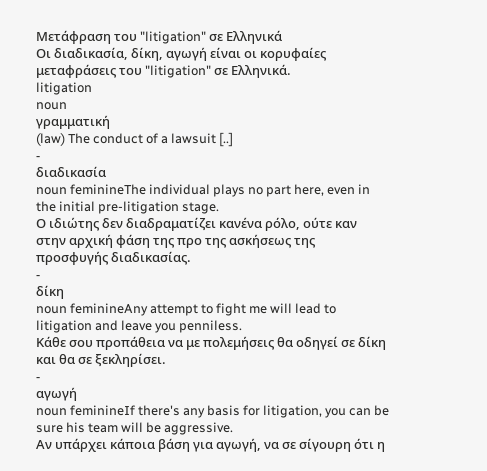Μετάφραση του "litigation" σε Ελληνικά
Οι διαδικασία, δίκη, αγωγή είναι οι κορυφαίες μεταφράσεις του "litigation" σε Ελληνικά.
litigation
noun
γραμματική
(law) The conduct of a lawsuit [..]
-
διαδικασία
noun feminineThe individual plays no part here, even in the initial pre-litigation stage.
Ο ιδιώτης δεν διαδραματίζει κανένα ρόλο, ούτε καν στην αρχική φάση της προ της ασκήσεως της προσφυγής διαδικασίας.
-
δίκη
noun feminineAny attempt to fight me will lead to litigation and leave you penniless.
Κάθε σου προπάθεια να με πολεμήσεις θα οδηγεί σε δίκη και θα σε ξεκληρίσει.
-
αγωγή
noun feminineIf there's any basis for litigation, you can be sure his team will be aggressive.
Αν υπάρχει κάποια βάση για αγωγή, να σε σίγουρη ότι η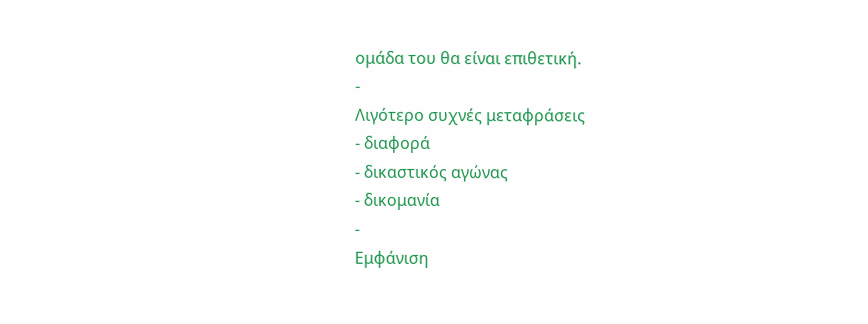ομάδα του θα είναι επιθετική.
-
Λιγότερο συχνές μεταφράσεις
- διαφορά
- δικαστικός αγώνας
- δικομανία
-
Εμφάνιση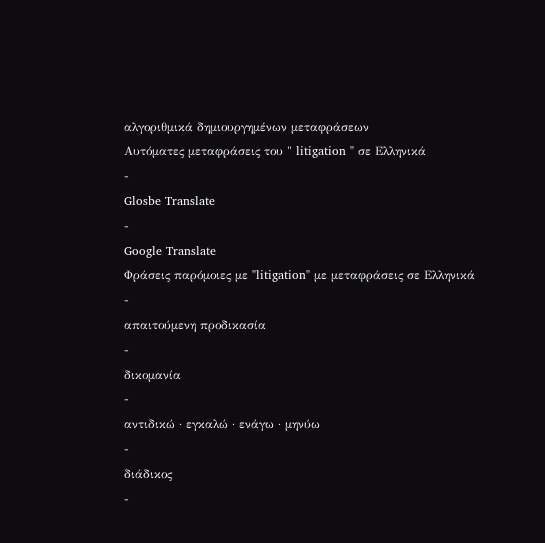αλγοριθμικά δημιουργημένων μεταφράσεων
Αυτόματες μεταφράσεις του " litigation " σε Ελληνικά
-
Glosbe Translate
-
Google Translate
Φράσεις παρόμοιες με "litigation" με μεταφράσεις σε Ελληνικά
-
απαιτούμενη προδικασία
-
δικομανία
-
αντιδικώ · εγκαλώ · ενάγω · μηνύω
-
διάδικος
-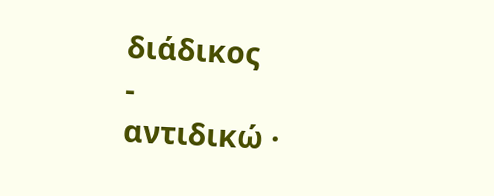διάδικος
-
αντιδικώ ·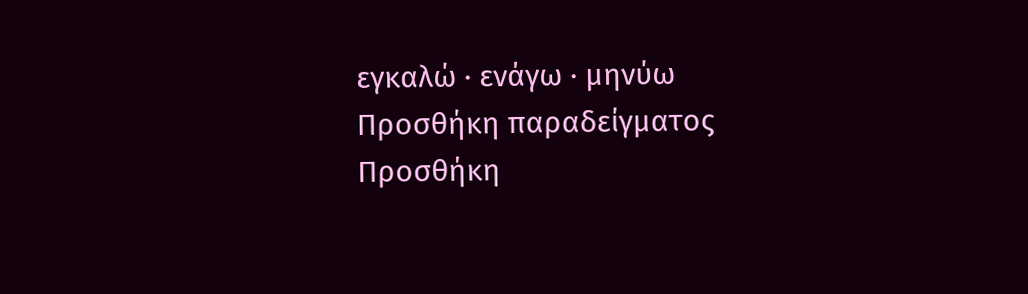εγκαλώ · ενάγω · μηνύω
Προσθήκη παραδείγματος
Προσθήκη